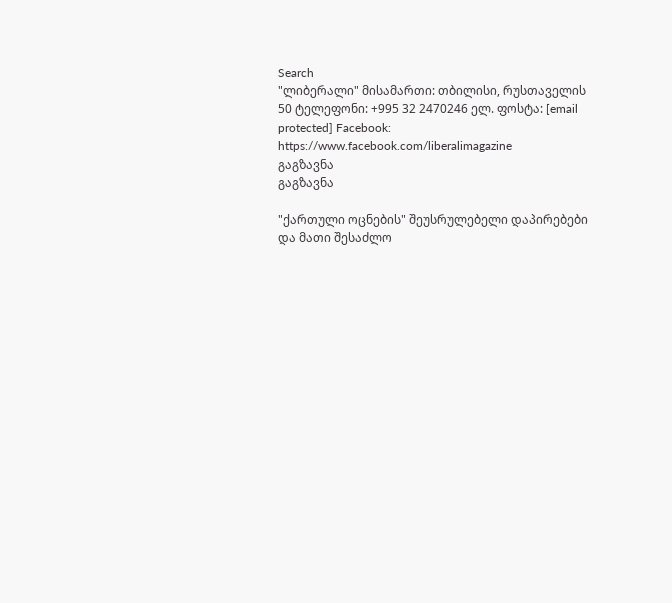Search
"ლიბერალი" მისამართი: თბილისი, რუსთაველის 50 ტელეფონი: +995 32 2470246 ელ. ფოსტა: [email protected] Facebook: https://www.facebook.com/liberalimagazine
გაგზავნა
გაგზავნა

"ქართული ოცნების" შეუსრულებელი დაპირებები და მათი შესაძლო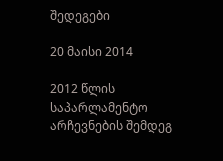შედეგები

20 მაისი 2014

2012 წლის საპარლამენტო არჩევნების შემდეგ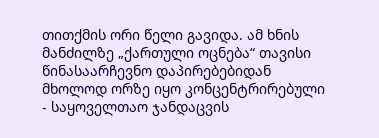თითქმის ორი წელი გავიდა. ამ ხნის მანძილზე „ქართული ოცნება“ თავისი წინასაარჩევნო დაპირებებიდან მხოლოდ ორზე იყო კონცენტრირებული - საყოველთაო ჯანდაცვის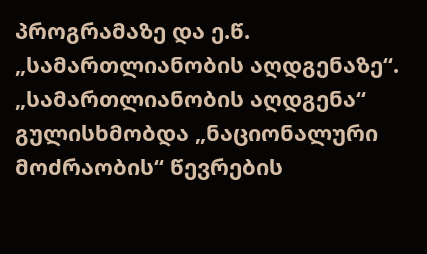პროგრამაზე და ე.წ. „სამართლიანობის აღდგენაზე“. „სამართლიანობის აღდგენა“ გულისხმობდა „ნაციონალური მოძრაობის“ წევრების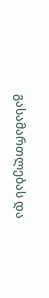გასამართლებას და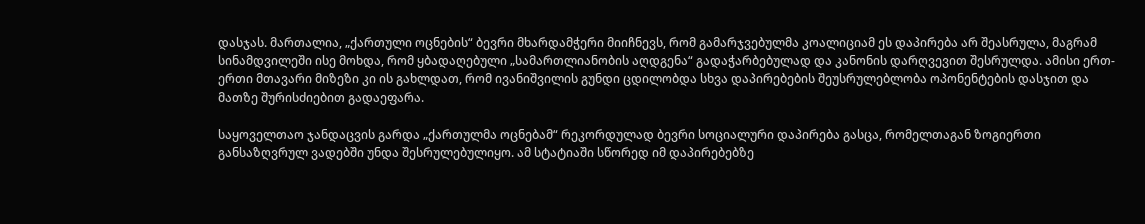დასჯას. მართალია, „ქართული ოცნების“ ბევრი მხარდამჭერი მიიჩნევს, რომ გამარჯვებულმა კოალიციამ ეს დაპირება არ შეასრულა, მაგრამ სინამდვილეში ისე მოხდა, რომ ყბადაღებული „სამართლიანობის აღდგენა“ გადაჭარბებულად და კანონის დარღვევით შესრულდა. ამისი ერთ-ერთი მთავარი მიზეზი კი ის გახლდათ, რომ ივანიშვილის გუნდი ცდილობდა სხვა დაპირებების შეუსრულებლობა ოპონენტების დასჯით და მათზე შურისძიებით გადაეფარა.

საყოველთაო ჯანდაცვის გარდა „ქართულმა ოცნებამ“ რეკორდულად ბევრი სოციალური დაპირება გასცა, რომელთაგან ზოგიერთი განსაზღვრულ ვადებში უნდა შესრულებულიყო. ამ სტატიაში სწორედ იმ დაპირებებზე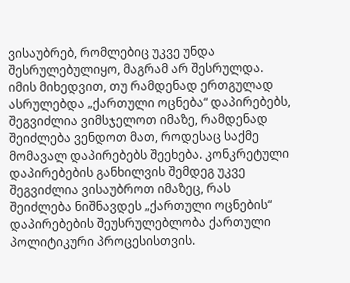ვისაუბრებ, რომლებიც უკვე უნდა შესრულებულიყო, მაგრამ არ შესრულდა. იმის მიხედვით, თუ რამდენად ერთგულად ასრულებდა „ქართული ოცნება“ დაპირებებს, შეგვიძლია ვიმსჯელოთ იმაზე, რამდენად შეიძლება ვენდოთ მათ, როდესაც საქმე მომავალ დაპირებებს შეეხება. კონკრეტული დაპირებების განხილვის შემდეგ უკვე შეგვიძლია ვისაუბროთ იმაზეც, რას შეიძლება ნიშნავდეს „ქართული ოცნების“ დაპირებების შეუსრულებლობა ქართული პოლიტიკური პროცესისთვის.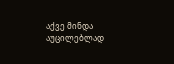აქვე მინდა აუცილებლად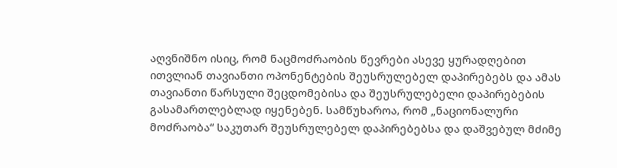აღვნიშნო ისიც, რომ ნაცმოძრაობის წევრები ასევე ყურადღებით ითვლიან თავიანთი ოპონენტების შეუსრულებელ დაპირებებს და ამას თავიანთი წარსული შეცდომებისა და შეუსრულებელი დაპირებების გასამართლებლად იყენებენ. სამწუხაროა, რომ „ნაციონალური მოძრაობა“ საკუთარ შეუსრულებელ დაპირებებსა და დაშვებულ მძიმე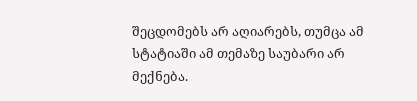შეცდომებს არ აღიარებს, თუმცა ამ სტატიაში ამ თემაზე საუბარი არ მექნება.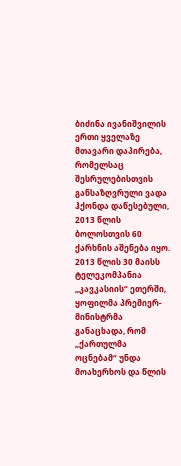ბიძინა ივანიშვილის ერთი ყველაზე მთავარი დაპირება, რომელსაც შესრულებისთვის განსაზღვრული ვადა ჰქონდა დაწესებული, 2013 წლის ბოლოსთვის 60 ქარხნის აშენება იყო. 2013 წლის 30 მაისს ტელეკომპანია „კავკასიის“ ეთერში, ყოფილმა პრემიერ-მინისტრმა განაცხადა, რომ „ქართულმა ოცნებამ“ უნდა მოახერხოს და წლის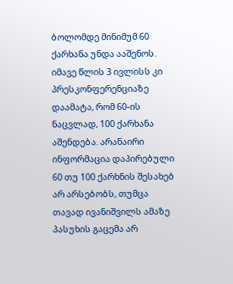ბოლომდე მინიმუმ 60 ქარხანა უნდა ააშენოს. იმავე წლის 3 ივლისს კი პრესკონფერენციაზე დაამატა, რომ 60-ის ნაცვლად, 100 ქარხანა აშენდება. არანაირი ინფორმაცია დაპირებული 60 თუ 100 ქარხნის შესახებ არ არსებობს, თუმცა თავად ივანიშვილს ამაზე პასუხის გაცემა არ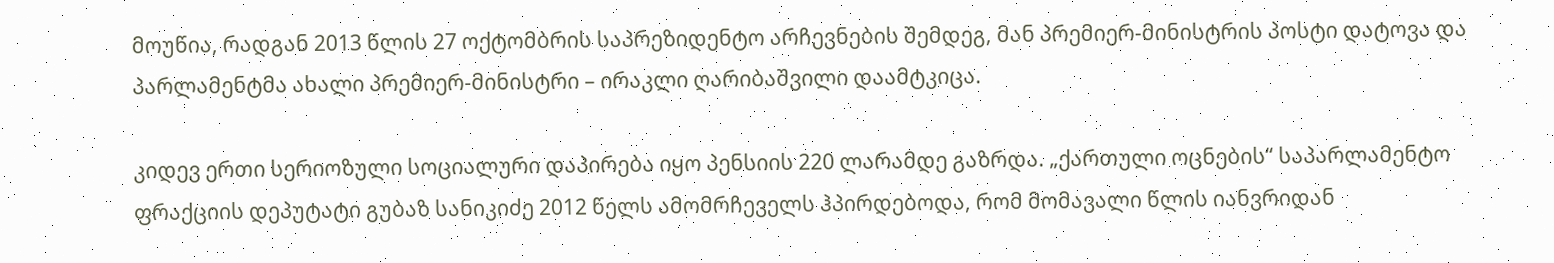მოუწია, რადგან 2013 წლის 27 ოქტომბრის საპრეზიდენტო არჩევნების შემდეგ, მან პრემიერ-მინისტრის პოსტი დატოვა და პარლამენტმა ახალი პრემიერ-მინისტრი – ირაკლი ღარიბაშვილი დაამტკიცა.

კიდევ ერთი სერიოზული სოციალური დაპირება იყო პენსიის 220 ლარამდე გაზრდა. „ქართული ოცნების“ საპარლამენტო ფრაქციის დეპუტატი გუბაზ სანიკიძე 2012 წელს ამომრჩეველს ჰპირდებოდა, რომ მომავალი წლის იანვრიდან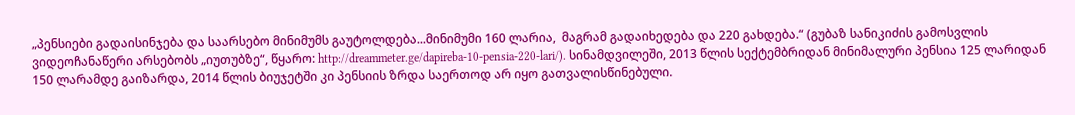„პენსიები გადაისინჯება და საარსებო მინიმუმს გაუტოლდება...მინიმუმი 160 ლარია,  მაგრამ გადაიხედება და 220 გახდება.“ (გუბაზ სანიკიძის გამოსვლის ვიდეოჩანაწერი არსებობს „იუთუბზე“, წყარო: http://dreammeter.ge/dapireba-10-pensia-220-lari/). სინამდვილეში, 2013 წლის სექტემბრიდან მინიმალური პენსია 125 ლარიდან 150 ლარამდე გაიზარდა, 2014 წლის ბიუჯეტში კი პენსიის ზრდა საერთოდ არ იყო გათვალისწინებული.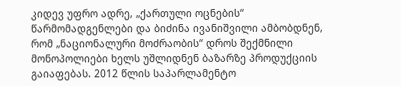კიდევ უფრო ადრე, „ქართული ოცნების“ წარმომადგენლები და ბიძინა ივანიშვილი ამბობდნენ, რომ „ნაციონალური მოძრაობის“ დროს შექმნილი მონოპოლიები ხელს უშლიდნენ ბაზარზე პროდუქციის გაიაფებას. 2012 წლის საპარლამენტო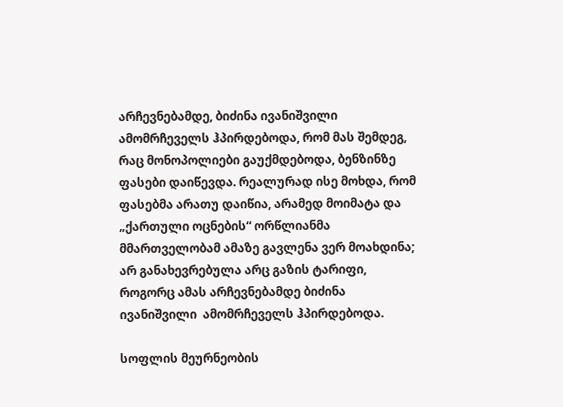არჩევნებამდე, ბიძინა ივანიშვილი ამომრჩეველს ჰპირდებოდა, რომ მას შემდეგ, რაც მონოპოლიები გაუქმდებოდა, ბენზინზე ფასები დაიწევდა. რეალურად ისე მოხდა, რომ ფასებმა არათუ დაიწია, არამედ მოიმატა და „ქართული ოცნების“ ორწლიანმა მმართველობამ ამაზე გავლენა ვერ მოახდინა; არ განახევრებულა არც გაზის ტარიფი, როგორც ამას არჩევნებამდე ბიძინა ივანიშვილი  ამომრჩეველს ჰპირდებოდა.

სოფლის მეურნეობის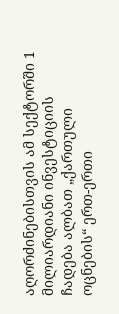აღორძინებისთვის ამ სექტორში 1 მილიარდიანი ინვესტიციის ჩადება ალბათ „ქართული ოცნების“ ერთ-ერთი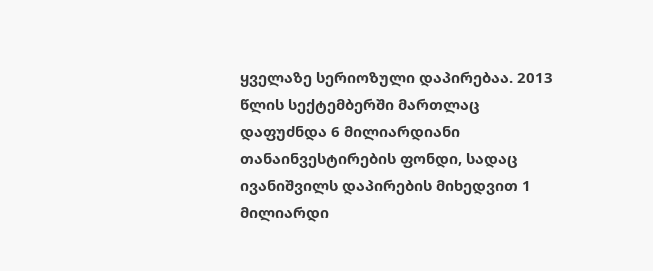ყველაზე სერიოზული დაპირებაა. 2013 წლის სექტემბერში მართლაც დაფუძნდა 6 მილიარდიანი თანაინვესტირების ფონდი, სადაც ივანიშვილს დაპირების მიხედვით 1 მილიარდი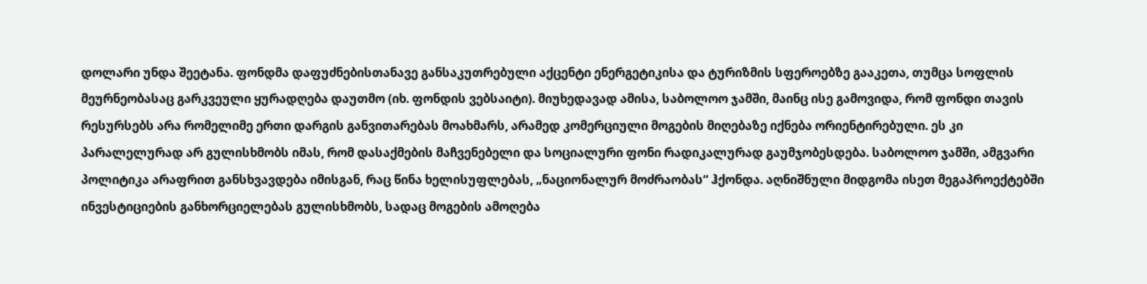დოლარი უნდა შეეტანა. ფონდმა დაფუძნებისთანავე განსაკუთრებული აქცენტი ენერგეტიკისა და ტურიზმის სფეროებზე გააკეთა, თუმცა სოფლის მეურნეობასაც გარკვეული ყურადღება დაუთმო (იხ. ფონდის ვებსაიტი). მიუხედავად ამისა, საბოლოო ჯამში, მაინც ისე გამოვიდა, რომ ფონდი თავის რესურსებს არა რომელიმე ერთი დარგის განვითარებას მოახმარს, არამედ კომერციული მოგების მიღებაზე იქნება ორიენტირებული. ეს კი პარალელურად არ გულისხმობს იმას, რომ დასაქმების მაჩვენებელი და სოციალური ფონი რადიკალურად გაუმჯობესდება. საბოლოო ჯამში, ამგვარი პოლიტიკა არაფრით განსხვავდება იმისგან, რაც წინა ხელისუფლებას, „ნაციონალურ მოძრაობას“ ჰქონდა. აღნიშნული მიდგომა ისეთ მეგაპროექტებში ინვესტიციების განხორციელებას გულისხმობს, სადაც მოგების ამოღება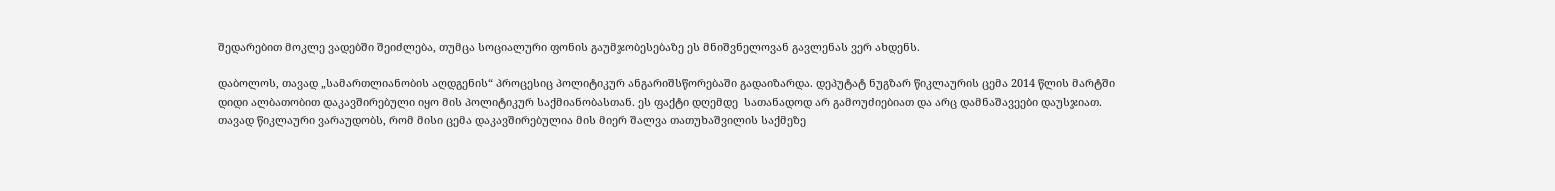შედარებით მოკლე ვადებში შეიძლება, თუმცა სოციალური ფონის გაუმჯობესებაზე ეს მნიშვნელოვან გავლენას ვერ ახდენს.

დაბოლოს, თავად „სამართლიანობის აღდგენის“ პროცესიც პოლიტიკურ ანგარიშსწორებაში გადაიზარდა. დეპუტატ ნუგზარ წიკლაურის ცემა 2014 წლის მარტში დიდი ალბათობით დაკავშირებული იყო მის პოლიტიკურ საქმიანობასთან. ეს ფაქტი დღემდე  სათანადოდ არ გამოუძიებიათ და არც დამნაშავეები დაუსჯიათ. თავად წიკლაური ვარაუდობს, რომ მისი ცემა დაკავშირებულია მის მიერ შალვა თათუხაშვილის საქმეზე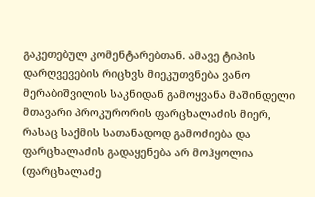გაკეთებულ კომენტარებთან. ამავე ტიპის დარღვევების რიცხვს მიეკუთვნება ვანო მერაბიშვილის საკნიდან გამოყვანა მაშინდელი მთავარი პროკურორის ფარცხალაძის მიერ, რასაც საქმის სათანადოდ გამოძიება და ფარცხალაძის გადაყენება არ მოჰყოლია (ფარცხალაძე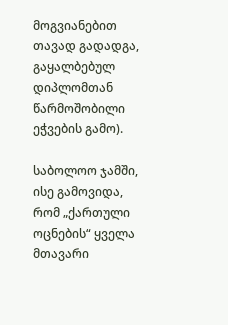მოგვიანებით თავად გადადგა, გაყალბებულ დიპლომთან წარმოშობილი ეჭვების გამო).

საბოლოო ჯამში, ისე გამოვიდა, რომ „ქართული ოცნების“ ყველა მთავარი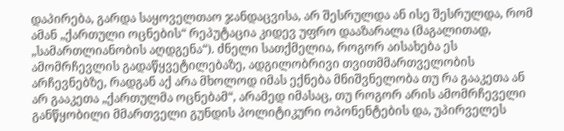დაპირება, გარდა საყოველთაო ჯანდაცვისა, არ შესრულდა ან ისე შესრულდა, რომ ამან „ქართული ოცნების“ რეპუტაცია კიდევ უფრო დააზარალა (მაგალითად, „სამართლიანობის აღდგენა“). ძნელი სათქმელია, როგორ აისახება ეს ამომრჩევლის გადაწყვეტილებაზე, ადგილობრივი თვითმმართველობის არჩევნებზე, რადგან აქ არა მხოლოდ იმას ექნება მნიშვნელობა თუ რა გააკეთა ან არ გააკეთა „ქართულმა ოცნებამ“, არამედ იმასაც, თუ როგორ არის ამომრჩეველი განწყობილი მმართველი გუნდის პოლიტიკური ოპონენტების და, უპირველეს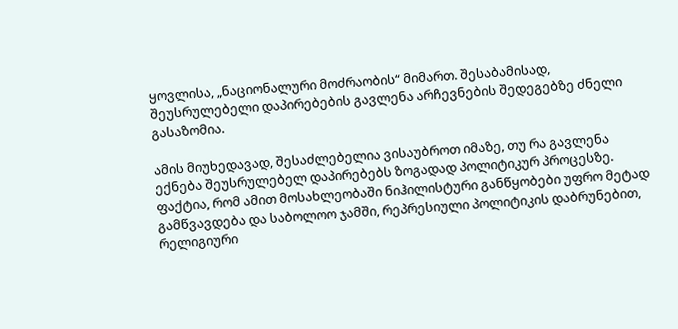ყოვლისა, „ნაციონალური მოძრაობის“ მიმართ. შესაბამისად, შეუსრულებელი დაპირებების გავლენა არჩევნების შედეგებზე ძნელი გასაზომია.

ამის მიუხედავად, შესაძლებელია ვისაუბროთ იმაზე, თუ რა გავლენა ექნება შეუსრულებელ დაპირებებს ზოგადად პოლიტიკურ პროცესზე. ფაქტია, რომ ამით მოსახლეობაში ნიჰილისტური განწყობები უფრო მეტად გამწვავდება და საბოლოო ჯამში, რეპრესიული პოლიტიკის დაბრუნებით, რელიგიური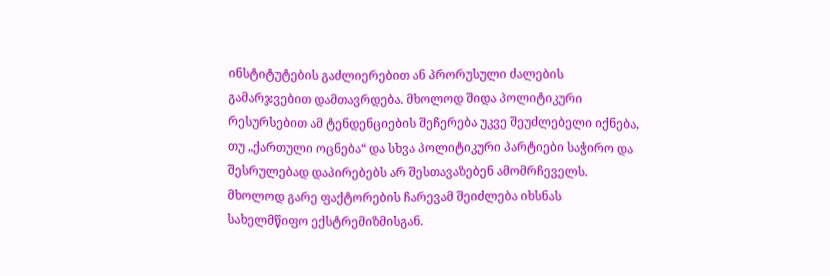ინსტიტუტების გაძლიერებით ან პრორუსული ძალების გამარჯვებით დამთავრდება. მხოლოდ შიდა პოლიტიკური რესურსებით ამ ტენდენციების შეჩერება უკვე შეუძლებელი იქნება, თუ „ქართული ოცნება“ და სხვა პოლიტიკური პარტიები საჭირო და შესრულებად დაპირებებს არ შესთავაზებენ ამომრჩეველს. მხოლოდ გარე ფაქტორების ჩარევამ შეიძლება იხსნას სახელმწიფო ექსტრემიზმისგან.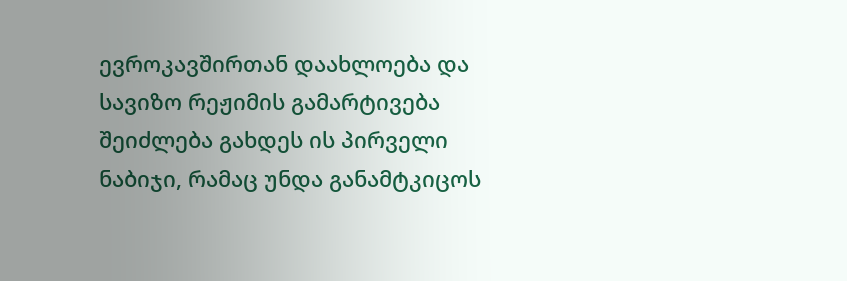ევროკავშირთან დაახლოება და სავიზო რეჟიმის გამარტივება შეიძლება გახდეს ის პირველი ნაბიჯი, რამაც უნდა განამტკიცოს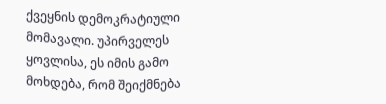ქვეყნის დემოკრატიული მომავალი. უპირველეს ყოვლისა, ეს იმის გამო მოხდება, რომ შეიქმნება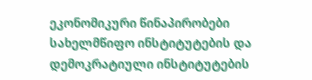ეკონომიკური წინაპირობები სახელმწიფო ინსტიტუტების და დემოკრატიული ინსტიტუტების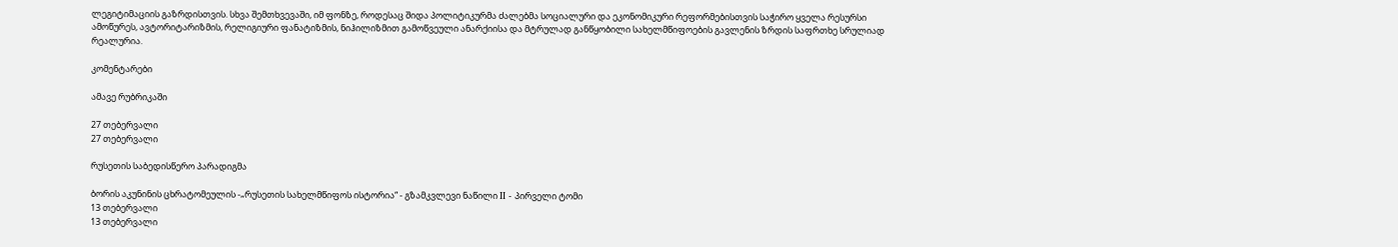ლეგიტიმაციის გაზრდისთვის. სხვა შემთხვევაში, იმ ფონზე, როდესაც შიდა პოლიტიკურმა ძალებმა სოციალური და ეკონომიკური რეფორმებისთვის საჭირო ყველა რესურსი ამოწურეს, ავტორიტარიზმის, რელიგიური ფანატიზმის, ნიჰილიზმით გამოწვეული ანარქიისა და მტრულად განწყობილი სახელმწიფოების გავლენის ზრდის საფრთხე სრულიად რეალურია.

კომენტარები

ამავე რუბრიკაში

27 თებერვალი
27 თებერვალი

რუსეთის საბედისწერო პარადიგმა

ბორის აკუნინის ცხრატომეულის -„რუსეთის სახელმწიფოს ისტორია“ - გზამკვლევი ნაწილი II - პირველი ტომი
13 თებერვალი
13 თებერვალი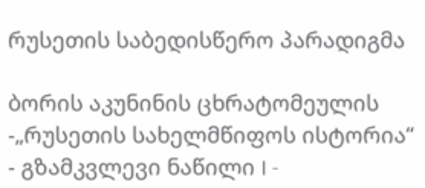რუსეთის საბედისწერო პარადიგმა

ბორის აკუნინის ცხრატომეულის -„რუსეთის სახელმწიფოს ისტორია“ - გზამკვლევი ნაწილი I -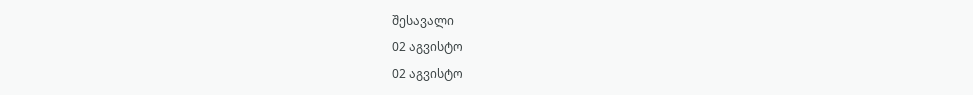შესავალი
02 აგვისტო
02 აგვისტო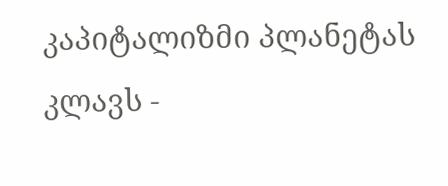კაპიტალიზმი პლანეტას კლავს -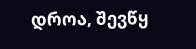დროა, შევწყ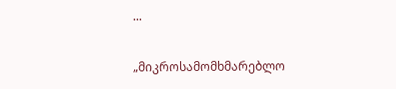...

„მიკროსამომხმარებლო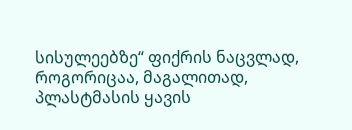სისულეებზე“ ფიქრის ნაცვლად, როგორიცაა, მაგალითად, პლასტმასის ყავის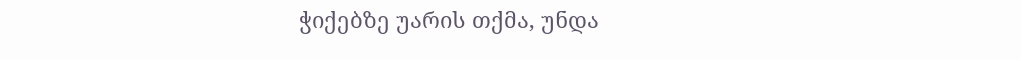ჭიქებზე უარის თქმა, უნდა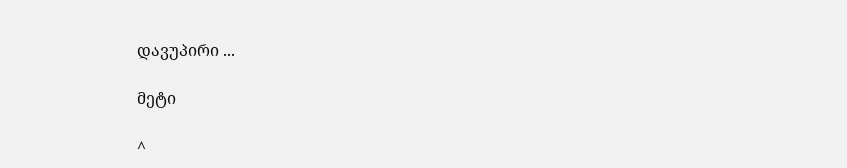დავუპირი ...

მეტი

^